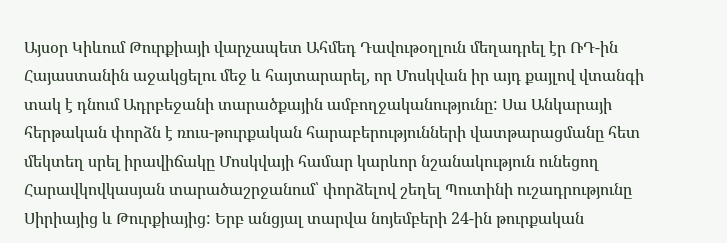Այսօր Կիևում Թուրքիայի վարչապետ Ահմեդ Դավութօղլուն մեղադրել էր ՌԴ-ին Հայաստանին աջակցելու մեջ և հայտարարել, որ Մոսկվան իր այդ քայլով վտանգի տակ է դնում Ադրբեջանի տարածքային ամբողջականությունը: Սա Անկարայի հերթական փորձն է ռուս-թուրքական հարաբերությունների վատթարացմանը հետ մեկտեղ սրել իրավիճակը Մոսկվայի համար կարևոր նշանակություն ունեցող Հարավկովկասյան տարածաշրջանում՝ փորձելով շեղել Պուտինի ուշադրությունը Սիրիայից և Թուրքիայից: Երբ անցյալ տարվա նոյեմբերի 24-ին թուրքական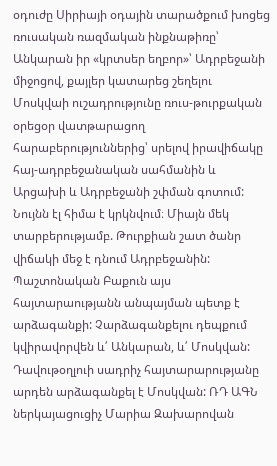օդուժը Սիրիայի օդային տարածքում խոցեց ռուսական ռազմական ինքնաթիռը՝ Անկարան իր «կրտսեր եղբոր»՝ Ադրբեջանի միջոցով, քայլեր կատարեց շեղելու Մոսկվաի ուշադրությունը ռուս-թուրքական օրեցօր վատթարացող հարաբերություններից՝ սրելով իրավիճակը հայ-ադրբեջանական սահմանին և Արցախի և Ադրբեջանի շփման գոտում: Նույնն էլ հիմա է կրկնվում։ Միայն մեկ տարբերությամբ. Թուրքիան շատ ծանր վիճակի մեջ է դնում Ադրբեջանին: Պաշտոնական Բաքուն այս հայտարաությանն անպայման պետք է արձագանքի: Չարձագանքելու դեպքում կվիրավորվեն և՛ Անկարան, և՛ Մոսկվան: Դավութօղլուի սադրիչ հայտարարությանը արդեն արձագանքել է Մոսկվան: ՌԴ ԱԳՆ ներկայացուցիչ Մարիա Զախարովան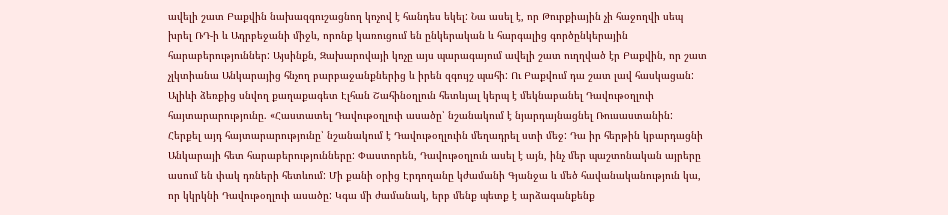ավելի շատ Բաքվին նախազգուշացնող կոչով է հանդես եկել: Նա ասել է, որ Թուրքիային չի հաջողվի սեպ խրել ՌԴ-ի և Ադրբեջանի միջև, որոնք կառուցում են ընկերական և հարգալից գործընկերային հարաբերություններ: Այսինքն, Զախարովայի կոչը այս պարագայում ավելի շատ ուղղված էր Բաքվին, որ շատ չլկտիանա Անկարայից հնչող բարբաջանքներից և իրեն զգույշ պահի: Ու Բաքվում դա շատ լավ հասկացան: Ալիևի ձեռքից սնվող քաղաքագետ Էլհան Շահինօղլուն հետևյալ կերպ է մեկնաբանել Դավութօղլուի հայտարարությունը. «Հաստատել Դավութօղլուի ասածը՝ նշանակում է նյարդայնացնել Ռուսաստանին: Հերքել այդ հայտարարությունը՝ նշանակում է Դավութօղլուին մեղադրել ստի մեջ: Դա իր հերթին կբարդացնի Անկարայի հետ հարաբերությունները: Փաստորեն, Դավութօղլուն ասել է այն, ինչ մեր պաշտոնական այրերը ասում են փակ դռների հետևում: Մի քանի օրից Էրդողանը կժամանի Գյանջա և մեծ հավանականություն կա, որ կկրկնի Դավութօղլուի ասածը: Կգա մի ժամանակ, երբ մենք պետք է արձագանքենք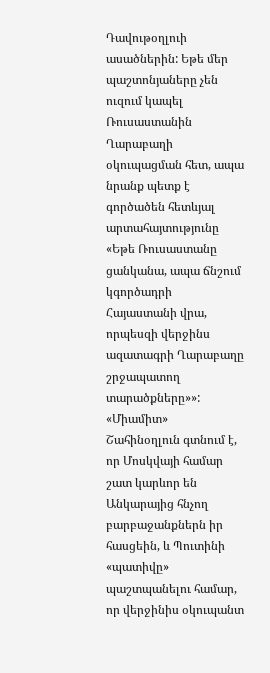Դավութօղլուի ասածներին: Եթե մեր պաշտոնյաները չեն ուզում կապել Ռուսաստանին Ղարաբաղի օկուպացման հետ, ապա նրանք պետք է գործածեն հետևյալ արտահայտությունը «Եթե Ռուսաստանը ցանկանա, ապա ճնշում կգործադրի Հայաստանի վրա, որպեսզի վերջինս ազատագրի Ղարաբաղը շրջապատող տարածքները»»: «Միամիտ» Շահինօղլուն գտնում է, որ Մոսկվայի համար շատ կարևոր են Անկարայից հնչող բարբաջանքներն իր հասցեին, և Պուտինի «պատիվը» պաշտպանելու համար, որ վերջինիս օկուպանտ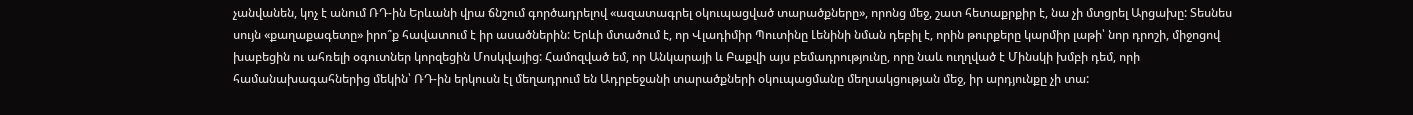չանվանեն, կոչ է անում ՌԴ-ին Երևանի վրա ճնշում գործադրելով «ազատագրել օկուպացված տարածքները», որոնց մեջ, շատ հետաքրքիր է, նա չի մտցրել Արցախը: Տեսնես սույն «քաղաքագետը» իրո՞ք հավատում է իր ասածներին: Երևի մտածում է, որ Վլադիմիր Պուտինը Լենինի նման դեբիլ է, որին թուրքերը կարմիր լաթի՝ նոր դրոշի, միջոցով խաբեցին ու ահռելի օգուտներ կորզեցին Մոսկվայից: Համոզված եմ, որ Անկարայի և Բաքվի այս բեմադրությունը, որը նաև ուղղված է Մինսկի խմբի դեմ, որի համանախագահներից մեկին՝ ՌԴ-ին երկուսն էլ մեղադրում են Ադրբեջանի տարածքների օկուպացմանը մեղսակցության մեջ, իր արդյունքը չի տա: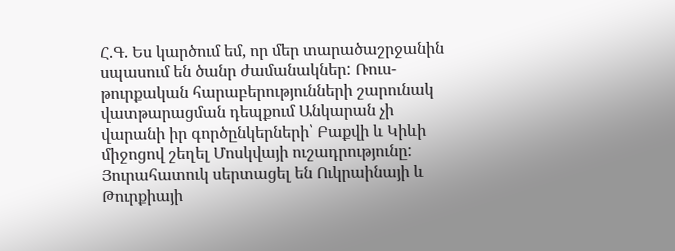Հ.Գ. Ես կարծում եմ, որ մեր տարածաշրջանին սպասում են ծանր ժամանակներ: Ռուս-թուրքական հարաբերությունների շարունակ վատթարացման դեպքում Անկարան չի վարանի իր գործընկերների՝ Բաքվի և Կիևի միջոցով շեղել Մոսկվայի ուշադրությունը: Յուրահատուկ սերտացել են Ուկրաինայի և Թուրքիայի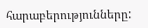հարաբերությունները: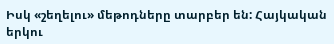Իսկ «շեղելու» մեթոդները տարբեր են: Հայկական երկու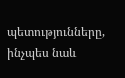պետությունները, ինչպես նաև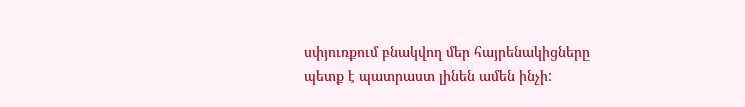սփյուռքում բնակվող մեր հայրենակիցները պետք է պատրաստ լինեն ամեն ինչի: